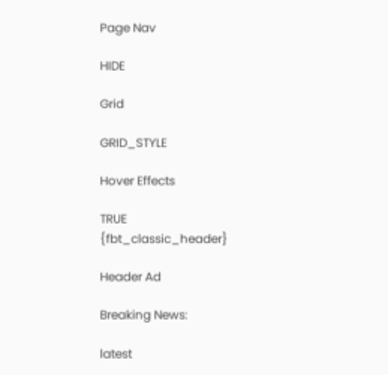Page Nav

HIDE

Grid

GRID_STYLE

Hover Effects

TRUE
{fbt_classic_header}

Header Ad

Breaking News:

latest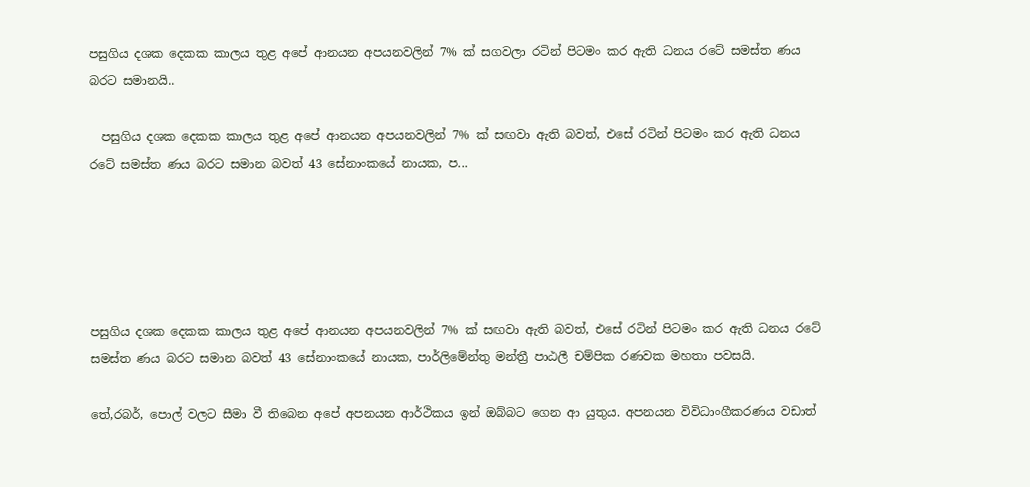පසුගිය දශක දෙකක කාලය තුළ අපේ ආනයන අපයනවලින් 7% ක් සගවලා රටින් පිටමං කර ඇති ධනය රටේ සමස්ත ණය බරට සමානයි..

  පසුගිය දශක දෙකක කාලය තුළ අපේ ආනයන අපයනවලින් 7% ක් සඟවා ඇති බවත්, එසේ රටින් පිටමං කර ඇති ධනය රටේ සමස්ත ණය බරට සමාන බවත් 43 සේනාංකයේ නායක, ප...





පසුගිය දශක දෙකක කාලය තුළ අපේ ආනයන අපයනවලින් 7% ක් සඟවා ඇති බවත්, එසේ රටින් පිටමං කර ඇති ධනය රටේ සමස්ත ණය බරට සමාන බවත් 43 සේනාංකයේ නායක, පාර්ලිමේන්තු මන්ත්‍රී පාඨලී චම්පික රණවක මහතා පවසයි.

තේ,රබර්, පොල් වලට සීමා වී තිබෙන අපේ අපනයන ආර්ථිකය ඉන් ඔබ්බට ගෙන ආ යුතුය. අපනයන විවිධාංගීකරණය වඩාත්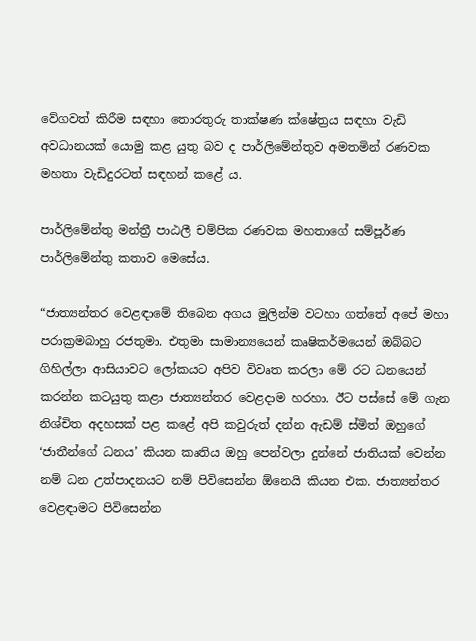වේගවත් කිරීම සඳහා තොරතුරු තාක්ෂණ ක්ෂේත්‍රය සඳහා වැඩි අවධානයක් යොමු කළ යුතු බව ද පාර්ලිමේන්තුව අමතමින් රණවක මහතා වැඩිදුරටත් සඳහන් කළේ ය.

පාර්ලිමේන්තු මන්ත්‍රී පාඨලී චම්පික රණවක මහතාගේ සම්පූර්ණ පාර්ලිමේන්තු කතාව මෙසේය.

“ජාත්‍යන්තර වෙළඳාමේ තිබෙන අගය මුලින්ම වටහා ගත්තේ අපේ මහා පරාක්‍රමබාහු රජතුමා. එතුමා සාමාන්‍යයෙන් කෘෂිකර්මයෙන් ඔබ්බට ගිහිල්ලා ආසියාවට ලෝකයට අපිව විවෘත කරලා මේ රට ධනයෙන් කරන්න කටයුතු කළා ජාත්‍යන්තර වෙළදාම හරහා. ඊට පස්සේ මේ ගැන නිශ්චිත අදහසක් පළ කළේ අපි කවුරුත් දන්න ඇඩම් ස්මිත් ඔහුගේ ‘ජාතීන්ගේ ධනය’ කියන කෘතිය ඔහු පෙන්වලා දුන්නේ ජාතියක් වෙන්න නම් ධන උත්පාදනයට නම් පිවිසෙන්න ඕනෙයි කියන එක. ජාත්‍යන්තර වෙළඳාමට පිවිසෙන්න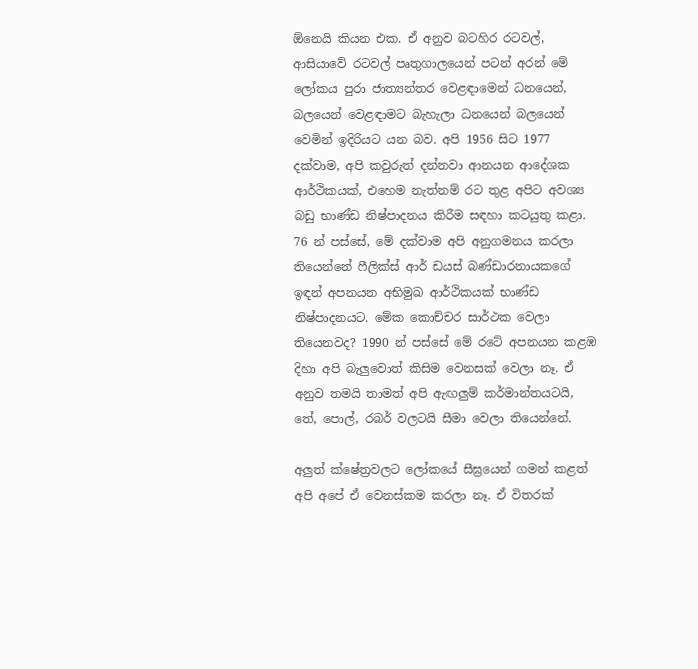ඕනෙයි කියන එක. ඒ අනුව බටහිර රටවල්, ආසියාවේ රටවල් පෘතුගාලයෙන් පටන් අරන් මේ ලෝකය පුරා ජාත්‍යන්තර වෙළඳාමෙන් ධනයෙන්, බලයෙන් වෙළඳාමට බැහැලා ධනයෙන් බලයෙන් වෙමින් ඉදිරියට යන බව. අපි 1956 සිට 1977 දක්වාම, අපි කවුරුත් දන්නවා ආනයන ආදේශක ආර්ථිකයක්, එහෙම නැත්නම් රට තුළ අපිට අවශ්‍ය බඩු භාණ්ඩ නිෂ්පාදනය කිරීම සඳහා කටයුතු කළා. 76 න් පස්සේ, මේ දක්වාම අපි අනුගමනය කරලා තියෙන්නේ ෆීලික්ස් ආර් ඩයස් බණ්ඩාරනායකගේ ඉඳන් අපනයන අභිමුඛ ආර්ථිකයක් භාණ්ඩ නිෂ්පාදනයට. මේක කොච්චර සාර්ථක වෙලා තියෙනවද? 1990 න් පස්සේ මේ රටේ අපනයන කළඹ දිහා අපි බැලුවොත් කිසිම වෙනසක් වෙලා නෑ. ඒ අනුව තමයි තාමත් අපි ඇඟලුම් කර්මාන්තයටයි, තේ, පොල්, රබර් වලටයි සීමා වෙලා තියෙන්නේ.

අලුත් ක්ෂේත්‍රවලට ලෝකයේ සීඝ්‍රයෙන් ගමන් කළත් අපි අපේ ඒ වෙනස්කම කරලා නෑ. ඒ විතරක්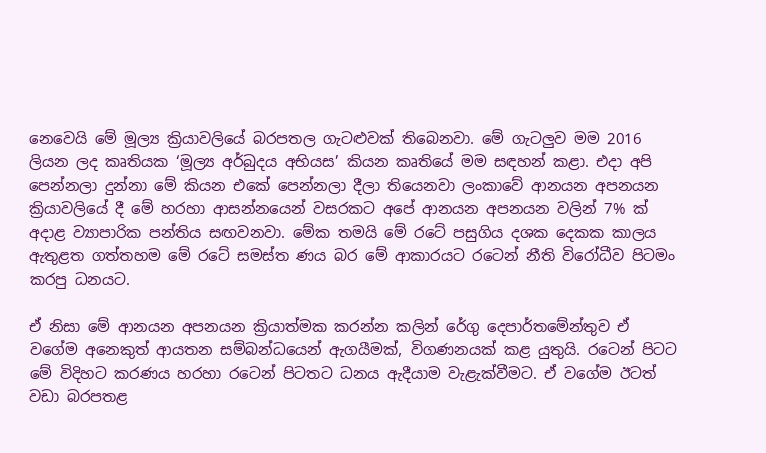නෙවෙයි මේ මූල්‍ය ක්‍රියාවලියේ බරපතල ගැටළුවක් තිබෙනවා. මේ ගැටලුව මම 2016 ලියන ලද කෘතියක ‘මූල්‍ය අර්බුදය අභියස’ කියන කෘතියේ මම සඳහන් කළා. එදා අපි පෙන්නලා දුන්නා මේ කියන එකේ පෙන්නලා දීලා තියෙනවා ලංකාවේ ආනයන අපනයන ක්‍රියාවලියේ දී මේ හරහා ආසන්නයෙන් වසරකට අපේ ආනයන අපනයන වලින් 7% ක් අදාළ ව්‍යාපාරික පන්තිය සඟවනවා. මේක තමයි මේ රටේ පසුගිය දශක දෙකක කාලය ඇතුළත ගත්තහම මේ රටේ සමස්ත ණය බර මේ ආකාරයට රටෙන් නීති විරෝධීව පිටමං කරපු ධනයට.

ඒ නිසා මේ ආනයන අපනයන ක්‍රියාත්මක කරන්න කලින් රේගු දෙපාර්තමේන්තුව ඒ වගේම අනෙකුත් ආයතන සම්බන්ධයෙන් ඇගයීමක්, විගණනයක් කළ යුතුයි. රටෙන් පිටට මේ විදිහට කරණය හරහා රටෙන් පිටතට ධනය ඇදීයාම වැළැක්වීමට. ඒ වගේම ඊටත් වඩා බරපතළ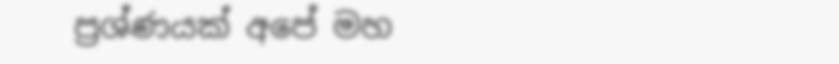ප්‍රශ්ණයක් අපේ මහ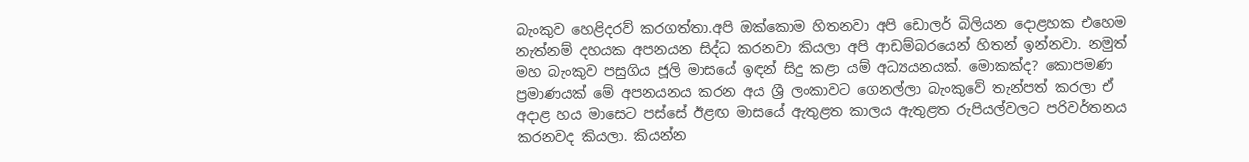බැංකුව හෙළිදරව් කරගත්තා.අපි ඔක්කොම හිතනවා අපි ඩොලර් බිලියන දොළහක එහෙම නැත්නම් දහයක අපනයන සිද්ධ කරනවා කියලා අපි ආඩම්බරයෙන් හිතන් ඉන්නවා. නමුත් මහ බැංකුව පසුගිය ජූලි මාසයේ ඉඳන් සිදු කළා යම් අධ්‍යයනයක්. මොකක්ද? කොපමණ ප්‍රමාණයක් මේ අපනයනය කරන අය ශ්‍රී ලංකාවට ගෙනල්ලා බැංකුවේ තැන්පත් කරලා ඒ අදාළ හය මාසෙට පස්සේ ඊළඟ මාසයේ ඇතුළත කාලය ඇතුළත රුපියල්වලට පරිවර්තනය කරනවද කියලා. කියන්න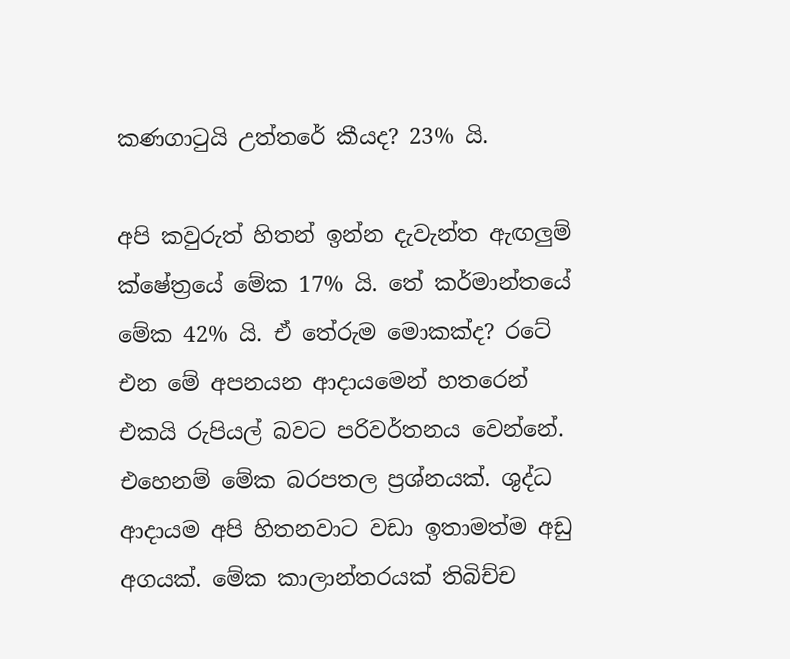කණගාටුයි උත්තරේ කීයද? 23% යි.

අපි කවුරුත් හිතන් ඉන්න දැවැන්ත ඇඟලුම් ක්ෂේත්‍රයේ මේක 17% යි. තේ කර්මාන්තයේ මේක 42% යි. ඒ තේරුම මොකක්ද? රටේ එන මේ අපනයන ආදායමෙන් හතරෙන් එකයි රුපියල් බවට පරිවර්තනය වෙන්නේ. එහෙනම් මේක බරපතල ප්‍රශ්නයක්. ශුද්ධ ආදායම අපි හිතනවාට වඩා ඉතාමත්ම අඩු අගයක්. මේක කාලාන්තරයක් තිබිච්ච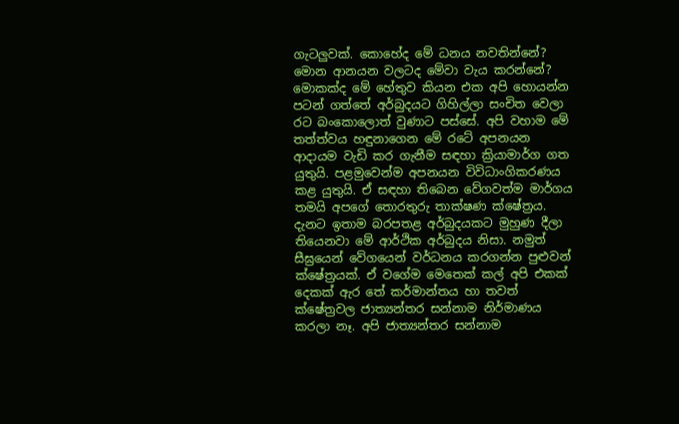ගැටලුවක්. කොහේද මේ ධනය නවතින්නේ? මොන ආනයන වලටද මේවා වැය කරන්නේ? මොකක්ද මේ හේතුව කියන එක අපි හොයන්න පටන් ගත්තේ අර්බුදයට ගිහිල්ලා සංචිත වෙලා රට බංකොලොත් වුණාට පස්සේ. අපි වහාම මේ තත්ත්වය හඳුනාගෙන මේ රටේ අපනයන ආදායම වැඩි කර ගැනීම සඳහා ක්‍රියාමාර්ග ගත යුතුයි. පළමුවෙන්ම අපනයන විවිධාංගිකරණය කළ යුතුයි. ඒ සඳහා තිබෙන වේගවත්ම මාර්ගය තමයි අපගේ තොරතුරු තාක්ෂණ ක්ෂේත්‍රය. දැනට ඉතාම බරපතළ අර්බුදයකට මුහුණ දීලා තියෙනවා මේ ආර්ථික අර්බුදය නිසා. නමුත් සීඝ්‍රයෙන් වේගයෙන් වර්ධනය කරගන්න පුළුවන් ක්ෂේත්‍රයක්. ඒ වගේම මෙතෙක් කල් අපි එකක් දෙකක් ඇර තේ කර්මාන්තය හා තවත් ක්ෂේත්‍රවල ජාත්‍යන්තර සන්නාම නිර්මාණය කරලා නෑ. අපි ජාත්‍යන්තර සන්නාම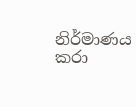නිර්මාණය කරා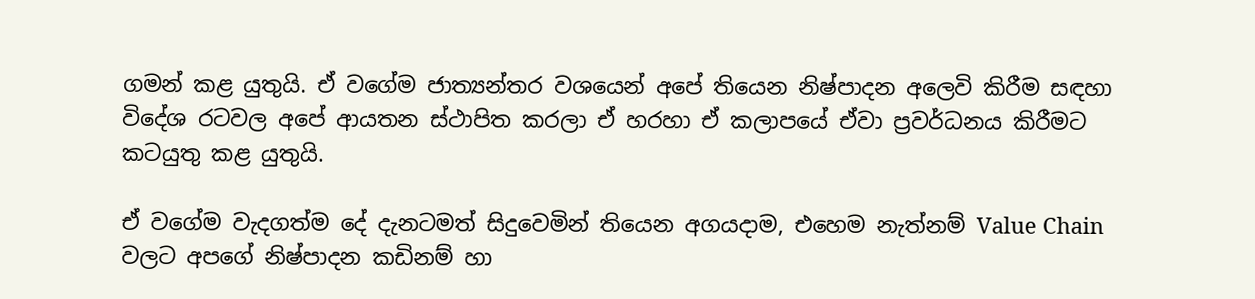ගමන් කළ යුතුයි. ඒ වගේම ජාත්‍යන්තර වශයෙන් අපේ තියෙන නිෂ්පාදන අලෙවි කිරීම සඳහා විදේශ රටවල අපේ ආයතන ස්ථාපිත කරලා ඒ හරහා ඒ කලාපයේ ඒවා ප්‍රවර්ධනය කිරීමට කටයුතු කළ යුතුයි.

ඒ වගේම වැදගත්ම දේ දැනටමත් සිදුවෙමින් තියෙන අගයදාම, එහෙම නැත්නම් Value Chain වලට අපගේ නිෂ්පාදන කඩිනම් හා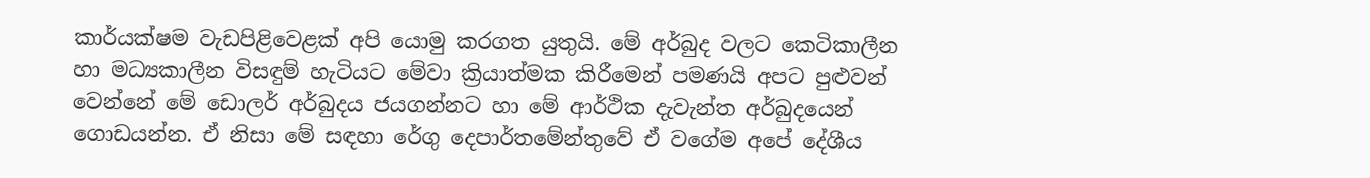කාර්යක්ෂම වැඩපිළිවෙළක් අපි යොමු කරගත යුතුයි. මේ අර්බුද වලට කෙටිකාලීන හා මධ්‍යකාලීන විසඳුම් හැටියට මේවා ක්‍රියාත්මක කිරීමෙන් පමණයි අපට පුළුවන් වෙන්නේ මේ ඩොලර් අර්බුදය ජයගන්නට හා මේ ආර්ථික දැවැන්ත අර්බුදයෙන් ගොඩයන්න. ඒ නිසා මේ සඳහා රේගු දෙපාර්තමේන්තුවේ ඒ වගේම අපේ දේශීය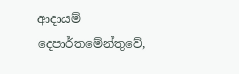ආදායම් දෙපාර්තමේන්තුවේ,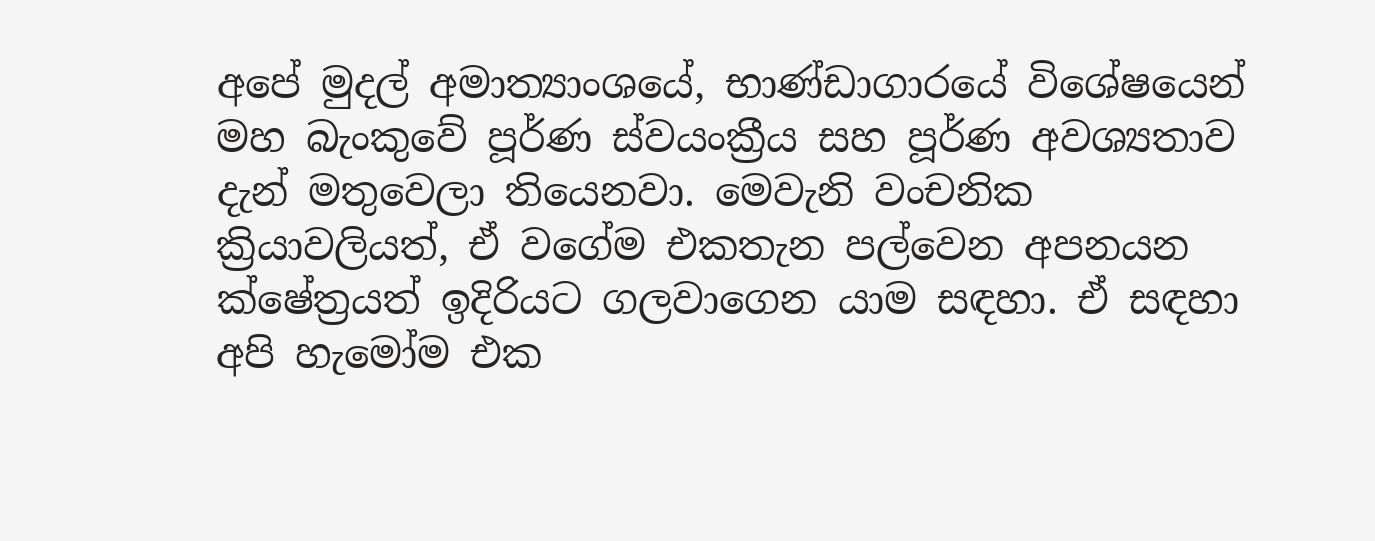අපේ මුදල් අමාත්‍යාංශයේ, භාණ්ඩාගාරයේ විශේෂයෙන් මහ බැංකුවේ පූර්ණ ස්වයංක්‍රීය සහ පූර්ණ අවශ්‍යතාව දැන් මතුවෙලා තියෙනවා. මෙවැනි වංචනික ක්‍රියාවලියත්, ඒ වගේම එකතැන පල්වෙන අපනයන ක්ෂේත්‍රයත් ඉදිරියට ගලවාගෙන යාම සඳහා. ඒ සඳහා අපි හැමෝම එක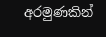අරමුණකින්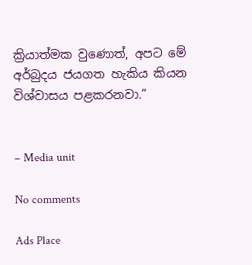ක්‍රියාත්මක වුණොත්, අපට මේ අර්බුදය ජයගත හැකිය කියන විශ්වාසය පළකරනවා.”


– Media unit

No comments

Ads Place